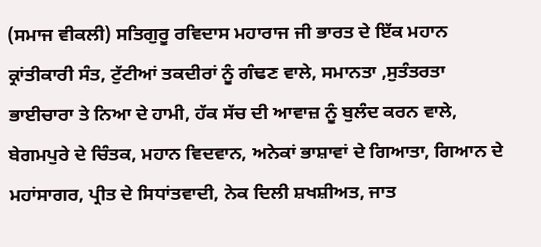(ਸਮਾਜ ਵੀਕਲੀ) ਸਤਿਗੁਰੂ ਰਵਿਦਾਸ ਮਹਾਰਾਜ ਜੀ ਭਾਰਤ ਦੇ ਇੱਕ ਮਹਾਨ ਕ੍ਰਾਂਤੀਕਾਰੀ ਸੰਤ, ਟੁੱਟੀਆਂ ਤਕਦੀਰਾਂ ਨੂੰ ਗੰਢਣ ਵਾਲੇ, ਸਮਾਨਤਾ ,ਸੁਤੰਤਰਤਾ ਭਾਈਚਾਰਾ ਤੇ ਨਿਆ ਦੇ ਹਾਮੀ, ਹੱਕ ਸੱਚ ਦੀ ਆਵਾਜ਼ ਨੂੰ ਬੁਲੰਦ ਕਰਨ ਵਾਲੇ, ਬੇਗਮਪੁਰੇ ਦੇ ਚਿੰਤਕ, ਮਹਾਨ ਵਿਦਵਾਨ, ਅਨੇਕਾਂ ਭਾਸ਼ਾਵਾਂ ਦੇ ਗਿਆਤਾ, ਗਿਆਨ ਦੇ ਮਹਾਂਸਾਗਰ, ਪ੍ਰੀਤ ਦੇ ਸਿਧਾਂਤਵਾਦੀ, ਨੇਕ ਦਿਲੀ ਸ਼ਖਸ਼ੀਅਤ, ਜਾਤ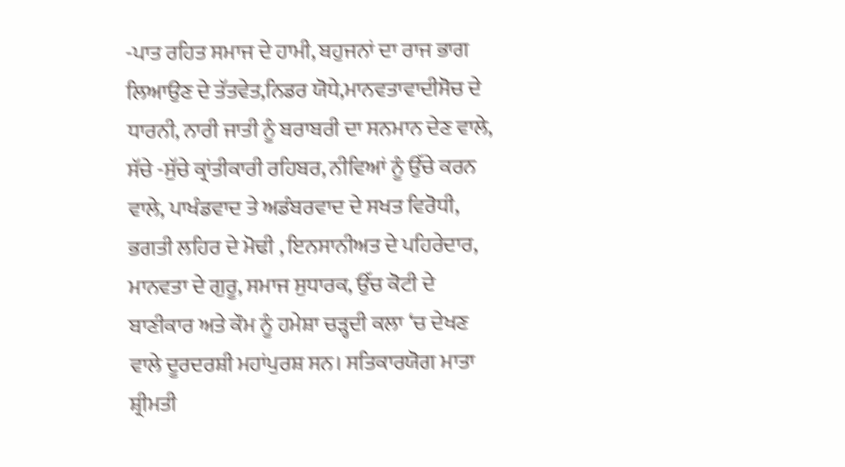-ਪਾਤ ਰਹਿਤ ਸਮਾਜ ਦੇ ਹਾਮੀ, ਬਹੁਜਨਾਂ ਦਾ ਰਾਜ ਭਾਗ ਲਿਆਉਣ ਦੇ ਤੱਤਵੇਤ,ਨਿਡਰ ਯੋਧੇ,ਮਾਨਵਤਾਵਾਦੀਸੋਚ ਦੇ ਧਾਰਨੀ, ਨਾਰੀ ਜਾਤੀ ਨੂੰ ਬਰਾਬਰੀ ਦਾ ਸਨਮਾਨ ਦੇਣ ਵਾਲੇ, ਸੱਚੇ -ਸੁੱਚੇ ਕ੍ਰਾਂਤੀਕਾਰੀ ਰਹਿਬਰ, ਨੀਵਿਆਂ ਨੂੰ ਉੱਚੇ ਕਰਨ ਵਾਲੇ, ਪਾਖੰਡਵਾਦ ਤੇ ਅਡੰਬਰਵਾਦ ਦੇ ਸਖਤ ਵਿਰੋਧੀ, ਭਗਤੀ ਲਹਿਰ ਦੇ ਮੋਢੀ , ਇਨਸਾਨੀਅਤ ਦੇ ਪਹਿਰੇਦਾਰ, ਮਾਨਵਤਾ ਦੇ ਗੁਰੂ, ਸਮਾਜ ਸੁਧਾਰਕ, ਉੱਚ ਕੋਟੀ ਦੇ ਬਾਣੀਕਾਰ ਅਤੇ ਕੌਮ ਨੂੰ ਹਮੇਸ਼ਾ ਚੜ੍ਹਦੀ ਕਲਾ ‘ਚ ਦੇਖਣ ਵਾਲੇ ਦੂਰਦਰਸ਼ੀ ਮਹਾਂਪੁਰਸ਼ ਸਨ। ਸਤਿਕਾਰਯੋਗ ਮਾਤਾ ਸ਼੍ਰੀਮਤੀ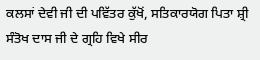ਕਲਸਾਂ ਦੇਵੀ ਜੀ ਦੀ ਪਵਿੱਤਰ ਕੁੱਖੋਂ, ਸਤਿਕਾਰਯੋਗ ਪਿਤਾ ਸ਼੍ਰੀ ਸੰਤੋਖ ਦਾਸ ਜੀ ਦੇ ਗ੍ਰਹਿ ਵਿਖੇ ਸੀਰ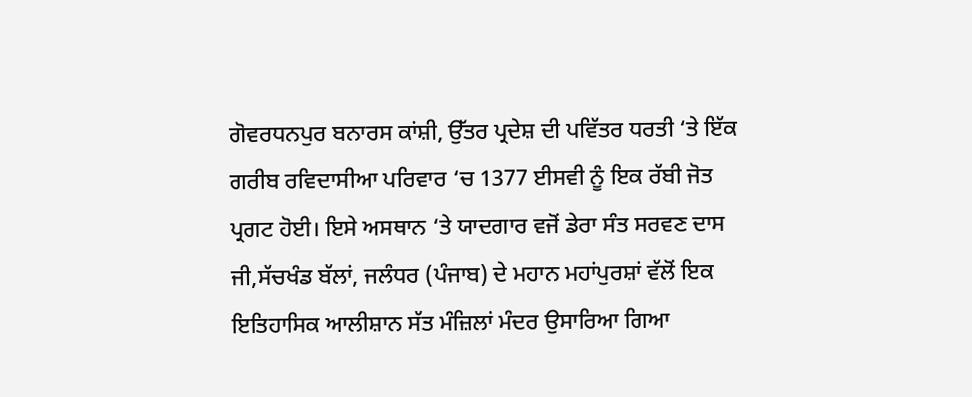ਗੋਵਰਧਨਪੁਰ ਬਨਾਰਸ ਕਾਂਸ਼ੀ, ਉੱਤਰ ਪ੍ਰਦੇਸ਼ ਦੀ ਪਵਿੱਤਰ ਧਰਤੀ ‘ਤੇ ਇੱਕ ਗਰੀਬ ਰਵਿਦਾਸੀਆ ਪਰਿਵਾਰ ‘ਚ 1377 ਈਸਵੀ ਨੂੰ ਇਕ ਰੱਬੀ ਜੋਤ ਪ੍ਰਗਟ ਹੋਈ। ਇਸੇ ਅਸਥਾਨ ‘ਤੇ ਯਾਦਗਾਰ ਵਜੋਂ ਡੇਰਾ ਸੰਤ ਸਰਵਣ ਦਾਸ ਜੀ,ਸੱਚਖੰਡ ਬੱਲਾਂ, ਜਲੰਧਰ (ਪੰਜਾਬ) ਦੇ ਮਹਾਨ ਮਹਾਂਪੁਰਸ਼ਾਂ ਵੱਲੋਂ ਇਕ ਇਤਿਹਾਸਿਕ ਆਲੀਸ਼ਾਨ ਸੱਤ ਮੰਜ਼ਿਲਾਂ ਮੰਦਰ ਉਸਾਰਿਆ ਗਿਆ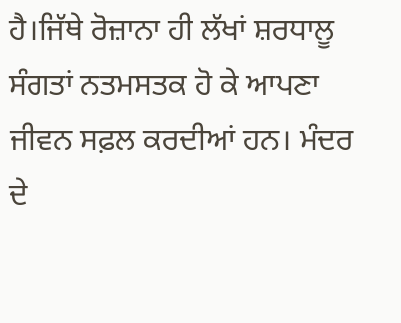ਹੈ।ਜਿੱਥੇ ਰੋਜ਼ਾਨਾ ਹੀ ਲੱਖਾਂ ਸ਼ਰਧਾਲੂ ਸੰਗਤਾਂ ਨਤਮਸਤਕ ਹੋ ਕੇ ਆਪਣਾ ਜੀਵਨ ਸਫ਼ਲ ਕਰਦੀਆਂ ਹਨ। ਮੰਦਰ ਦੇ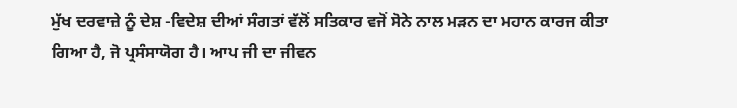ਮੁੱਖ ਦਰਵਾਜ਼ੇ ਨੂੰ ਦੇਸ਼ -ਵਿਦੇਸ਼ ਦੀਆਂ ਸੰਗਤਾਂ ਵੱਲੋਂ ਸਤਿਕਾਰ ਵਜੋਂ ਸੋਨੇ ਨਾਲ ਮੜਨ ਦਾ ਮਹਾਨ ਕਾਰਜ ਕੀਤਾ ਗਿਆ ਹੈ, ਜੋ ਪ੍ਰਸੰਸਾਯੋਗ ਹੈ। ਆਪ ਜੀ ਦਾ ਜੀਵਨ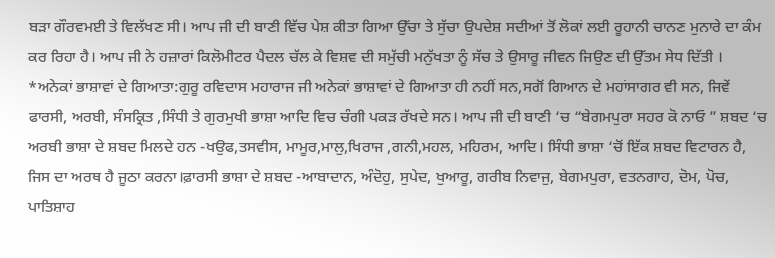ਬੜਾ ਗੌਰਵਮਈ ਤੇ ਵਿਲੱਖਣ ਸੀ। ਆਪ ਜੀ ਦੀ ਬਾਣੀ ਵਿੱਚ ਪੇਸ਼ ਕੀਤਾ ਗਿਆ ਉੱਚਾ ਤੇ ਸੁੱਚਾ ਉਪਦੇਸ਼ ਸਦੀਆਂ ਤੋਂ ਲੋਕਾਂ ਲਈ ਰੂਹਾਨੀ ਚਾਨਣ ਮੁਨਾਰੇ ਦਾ ਕੰਮ ਕਰ ਰਿਹਾ ਹੈ। ਆਪ ਜੀ ਨੇ ਹਜ਼ਾਰਾਂ ਕਿਲੋਮੀਟਰ ਪੈਦਲ ਚੱਲ ਕੇ ਵਿਸ਼ਵ ਦੀ ਸਮੁੱਚੀ ਮਨੁੱਖਤਾ ਨੂੰ ਸੱਚ ਤੇ ਉਸਾਰੂ ਜੀਵਨ ਜਿਉਣ ਦੀ ਉੱਤਮ ਸੇਧ ਦਿੱਤੀ । *ਅਨੇਕਾਂ ਭਾਸ਼ਾਵਾਂ ਦੇ ਗਿਆਤਾ:ਗੁਰੂ ਰਵਿਦਾਸ ਮਹਾਰਾਜ ਜੀ ਅਨੇਕਾਂ ਭਾਸ਼ਾਵਾਂ ਦੇ ਗਿਆਤਾ ਹੀ ਨਹੀਂ ਸਨ,ਸਗੋਂ ਗਿਆਨ ਦੇ ਮਹਾਂਸਾਗਰ ਵੀ ਸਨ, ਜਿਵੇਂ ਫਾਰਸੀ, ਅਰਬੀ, ਸੰਸਕ੍ਰਿਤ ,ਸਿੰਧੀ ਤੇ ਗੁਰਮੁਖੀ ਭਾਸ਼ਾ ਆਦਿ ਵਿਚ ਚੰਗੀ ਪਕੜ ਰੱਖਦੇ ਸਨ। ਆਪ ਜੀ ਦੀ ਬਾਣੀ ‘ਚ “ਬੇਗਮਪੁਰਾ ਸਹਰ ਕੋ ਨਾਓ ” ਸ਼ਬਦ ‘ਚ ਅਰਬੀ ਭਾਸ਼ਾ ਦੇ ਸ਼ਬਦ ਮਿਲਦੇ ਹਨ -ਖਉਫ,ਤਸਵੀਸ, ਮਾਮੂਰ,ਮਾਲੁ,ਖਿਰਾਜ ,ਗਨੀ,ਮਹਲ, ਮਹਿਰਮ, ਆਦਿ। ਸਿੰਧੀ ਭਾਸ਼ਾ ‘ਚੋਂ ਇੱਕ ਸ਼ਬਦ ਵਿਟਾਰਨ ਹੈ, ਜਿਸ ਦਾ ਅਰਥ ਹੈ ਜੂਠਾ ਕਰਨਾ।ਫ਼ਾਰਸੀ ਭਾਸ਼ਾ ਦੇ ਸ਼ਬਦ -ਆਬਾਦਾਨ, ਅੰਦੋਹੁ, ਸੁਪੇਦ, ਖੁਆਰੂ, ਗਰੀਬ ਨਿਵਾਜੁ, ਬੇਗਮਪੁਰਾ, ਵਤਨਗਾਹ, ਦੋਮ, ਪੋਚ, ਪਾਤਿਸ਼ਾਹ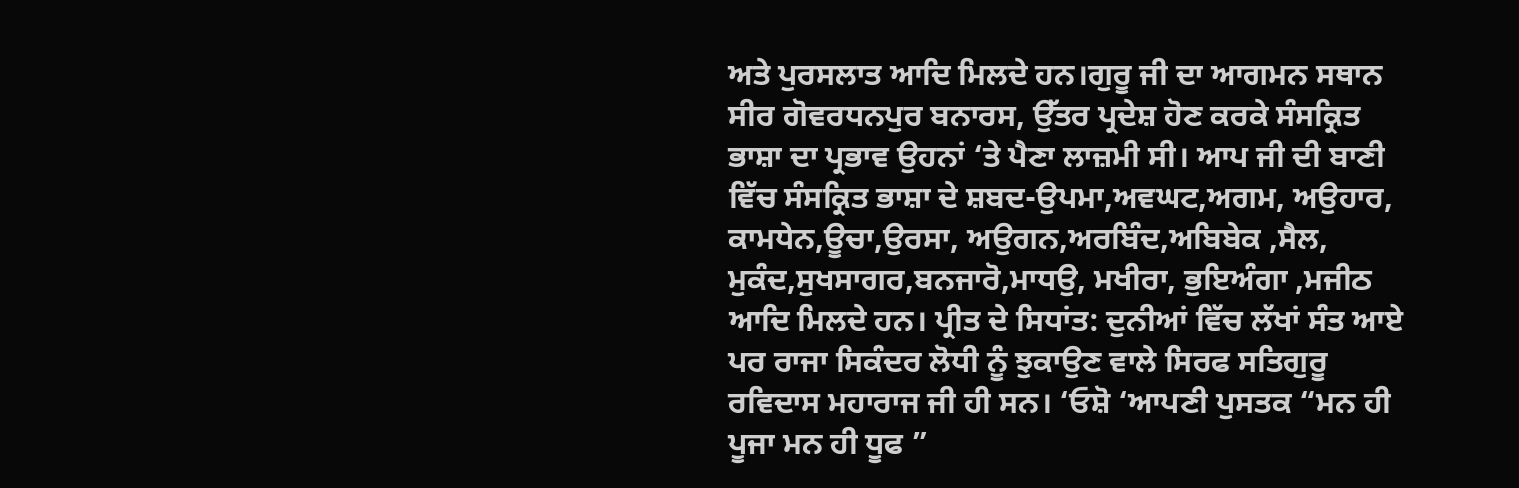ਅਤੇ ਪੁਰਸਲਾਤ ਆਦਿ ਮਿਲਦੇ ਹਨ।ਗੁਰੂ ਜੀ ਦਾ ਆਗਮਨ ਸਥਾਨ ਸੀਰ ਗੋਵਰਧਨਪੁਰ ਬਨਾਰਸ, ਉੱਤਰ ਪ੍ਰਦੇਸ਼ ਹੋਣ ਕਰਕੇ ਸੰਸਕ੍ਰਿਤ ਭਾਸ਼ਾ ਦਾ ਪ੍ਰਭਾਵ ਉਹਨਾਂ ‘ਤੇ ਪੈਣਾ ਲਾਜ਼ਮੀ ਸੀ। ਆਪ ਜੀ ਦੀ ਬਾਣੀ ਵਿੱਚ ਸੰਸਕ੍ਰਿਤ ਭਾਸ਼ਾ ਦੇ ਸ਼ਬਦ-ਉਪਮਾ,ਅਵਘਟ,ਅਗਮ, ਅਉਹਾਰ, ਕਾਮਧੇਨ,ਊਚਾ,ਉਰਸਾ, ਅਉਗਨ,ਅਰਬਿੰਦ,ਅਬਿਬੇਕ ,ਸੈਲ, ਮੁਕੰਦ,ਸੁਖਸਾਗਰ,ਬਨਜਾਰੋ,ਮਾਧਉ, ਮਖੀਰਾ, ਭੁਇਅੰਗਾ ,ਮਜੀਠ ਆਦਿ ਮਿਲਦੇ ਹਨ। ਪ੍ਰੀਤ ਦੇ ਸਿਧਾਂਤ: ਦੁਨੀਆਂ ਵਿੱਚ ਲੱਖਾਂ ਸੰਤ ਆਏ ਪਰ ਰਾਜਾ ਸਿਕੰਦਰ ਲੋਧੀ ਨੂੰ ਝੁਕਾਉਣ ਵਾਲੇ ਸਿਰਫ ਸਤਿਗੁਰੂ ਰਵਿਦਾਸ ਮਹਾਰਾਜ ਜੀ ਹੀ ਸਨ। ‘ਓਸ਼ੋ ‘ਆਪਣੀ ਪੁਸਤਕ “ਮਨ ਹੀ ਪੂਜਾ ਮਨ ਹੀ ਧੂਫ ”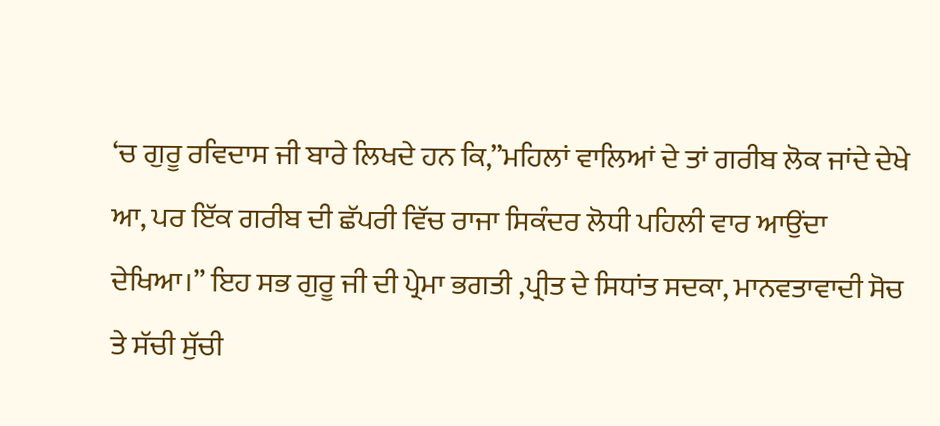‘ਚ ਗੁਰੂ ਰਵਿਦਾਸ ਜੀ ਬਾਰੇ ਲਿਖਦੇ ਹਨ ਕਿ,”ਮਹਿਲਾਂ ਵਾਲਿਆਂ ਦੇ ਤਾਂ ਗਰੀਬ ਲੋਕ ਜਾਂਦੇ ਦੇਖੇ ਆ, ਪਰ ਇੱਕ ਗਰੀਬ ਦੀ ਛੱਪਰੀ ਵਿੱਚ ਰਾਜਾ ਸਿਕੰਦਰ ਲੋਧੀ ਪਹਿਲੀ ਵਾਰ ਆਉਂਦਾ ਦੇਖਿਆ।” ਇਹ ਸਭ ਗੁਰੂ ਜੀ ਦੀ ਪ੍ਰੇਮਾ ਭਗਤੀ ,ਪ੍ਰੀਤ ਦੇ ਸਿਧਾਂਤ ਸਦਕਾ, ਮਾਨਵਤਾਵਾਦੀ ਸੋਚ ਤੇ ਸੱਚੀ ਸੁੱਚੀ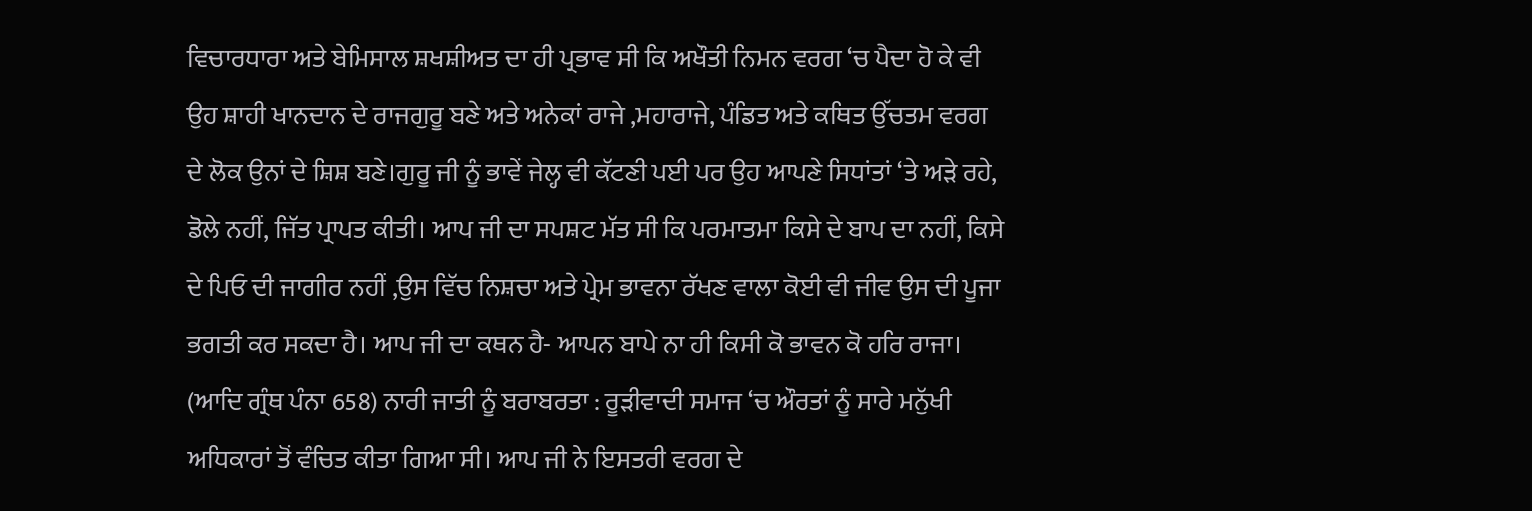ਵਿਚਾਰਧਾਰਾ ਅਤੇ ਬੇਮਿਸਾਲ ਸ਼ਖਸ਼ੀਅਤ ਦਾ ਹੀ ਪ੍ਰਭਾਵ ਸੀ ਕਿ ਅਖੌਤੀ ਨਿਮਨ ਵਰਗ ‘ਚ ਪੈਦਾ ਹੋ ਕੇ ਵੀ ਉਹ ਸ਼ਾਹੀ ਖਾਨਦਾਨ ਦੇ ਰਾਜਗੁਰੂ ਬਣੇ ਅਤੇ ਅਨੇਕਾਂ ਰਾਜੇ ,ਮਹਾਰਾਜੇ, ਪੰਡਿਤ ਅਤੇ ਕਥਿਤ ਉੱਚਤਮ ਵਰਗ ਦੇ ਲੋਕ ਉਨਾਂ ਦੇ ਸ਼ਿਸ਼ ਬਣੇ।ਗੁਰੂ ਜੀ ਨੂੰ ਭਾਵੇਂ ਜੇਲ੍ਹ ਵੀ ਕੱਟਣੀ ਪਈ ਪਰ ਉਹ ਆਪਣੇ ਸਿਧਾਂਤਾਂ ‘ਤੇ ਅੜੇ ਰਹੇ, ਡੋਲੇ ਨਹੀਂ, ਜਿੱਤ ਪ੍ਰਾਪਤ ਕੀਤੀ। ਆਪ ਜੀ ਦਾ ਸਪਸ਼ਟ ਮੱਤ ਸੀ ਕਿ ਪਰਮਾਤਮਾ ਕਿਸੇ ਦੇ ਬਾਪ ਦਾ ਨਹੀਂ, ਕਿਸੇ ਦੇ ਪਿਓ ਦੀ ਜਾਗੀਰ ਨਹੀਂ ,ਉਸ ਵਿੱਚ ਨਿਸ਼ਚਾ ਅਤੇ ਪ੍ਰੇਮ ਭਾਵਨਾ ਰੱਖਣ ਵਾਲਾ ਕੋਈ ਵੀ ਜੀਵ ਉਸ ਦੀ ਪੂਜਾ ਭਗਤੀ ਕਰ ਸਕਦਾ ਹੈ। ਆਪ ਜੀ ਦਾ ਕਥਨ ਹੈ- ਆਪਨ ਬਾਪੇ ਨਾ ਹੀ ਕਿਸੀ ਕੋ ਭਾਵਨ ਕੋ ਹਰਿ ਰਾਜਾ। (ਆਦਿ ਗ੍ਰੰਥ ਪੰਨਾ 658) ਨਾਰੀ ਜਾਤੀ ਨੂੰ ਬਰਾਬਰਤਾ : ਰੂੜੀਵਾਦੀ ਸਮਾਜ ‘ਚ ਔਰਤਾਂ ਨੂੰ ਸਾਰੇ ਮਨੁੱਖੀ ਅਧਿਕਾਰਾਂ ਤੋਂ ਵੰਚਿਤ ਕੀਤਾ ਗਿਆ ਸੀ। ਆਪ ਜੀ ਨੇ ਇਸਤਰੀ ਵਰਗ ਦੇ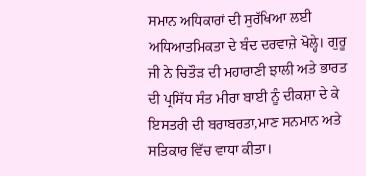ਸਮਾਨ ਅਧਿਕਾਰਾਂ ਦੀ ਸੁਰੱਖਿਆ ਲਈ ਅਧਿਆਤਮਿਕਤਾ ਦੇ ਬੰਦ ਦਰਵਾਜ਼ੇ ਖੋਲ੍ਹੇ। ਗੁਰੂ ਜੀ ਨੇ ਚਿਤੌੜ ਦੀ ਮਹਾਰਾਣੀ ਝਾਲੀ ਅਤੇ ਭਾਰਤ ਦੀ ਪ੍ਰਸਿੱਧ ਸੰਤ ਮੀਰਾ ਬਾਈ ਨੂੰ ਦੀਕਸ਼ਾ ਦੇ ਕੇ ਇਸਤਰੀ ਦੀ ਬਰਾਬਰਤਾ,ਮਾਣ ਸਨਮਾਨ ਅਤੇ ਸਤਿਕਾਰ ਵਿੱਚ ਵਾਧਾ ਕੀਤਾ।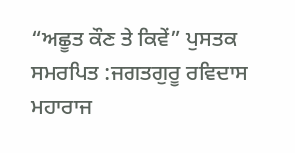“ਅਛੂਤ ਕੌਣ ਤੇ ਕਿਵੇਂ” ਪੁਸਤਕ ਸਮਰਪਿਤ :ਜਗਤਗੁਰੂ ਰਵਿਦਾਸ ਮਹਾਰਾਜ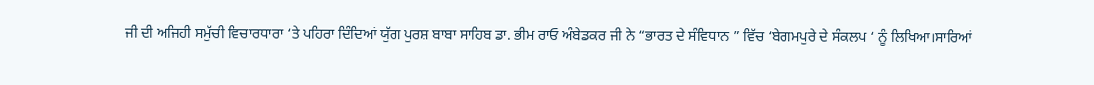ਜੀ ਦੀ ਅਜਿਹੀ ਸਮੁੱਚੀ ਵਿਚਾਰਧਾਰਾ ‘ਤੇ ਪਹਿਰਾ ਦਿੰਦਿਆਂ ਯੁੱਗ ਪੁਰਸ਼ ਬਾਬਾ ਸਾਹਿਬ ਡਾ. ਭੀਮ ਰਾਓ ਅੰਬੇਡਕਰ ਜੀ ਨੇ “ਭਾਰਤ ਦੇ ਸੰਵਿਧਾਨ ” ਵਿੱਚ ‘ਬੇਗਮਪੁਰੇ ਦੇ ਸੰਕਲਪ ‘ ਨੂੰ ਲਿਖਿਆ।ਸਾਰਿਆਂ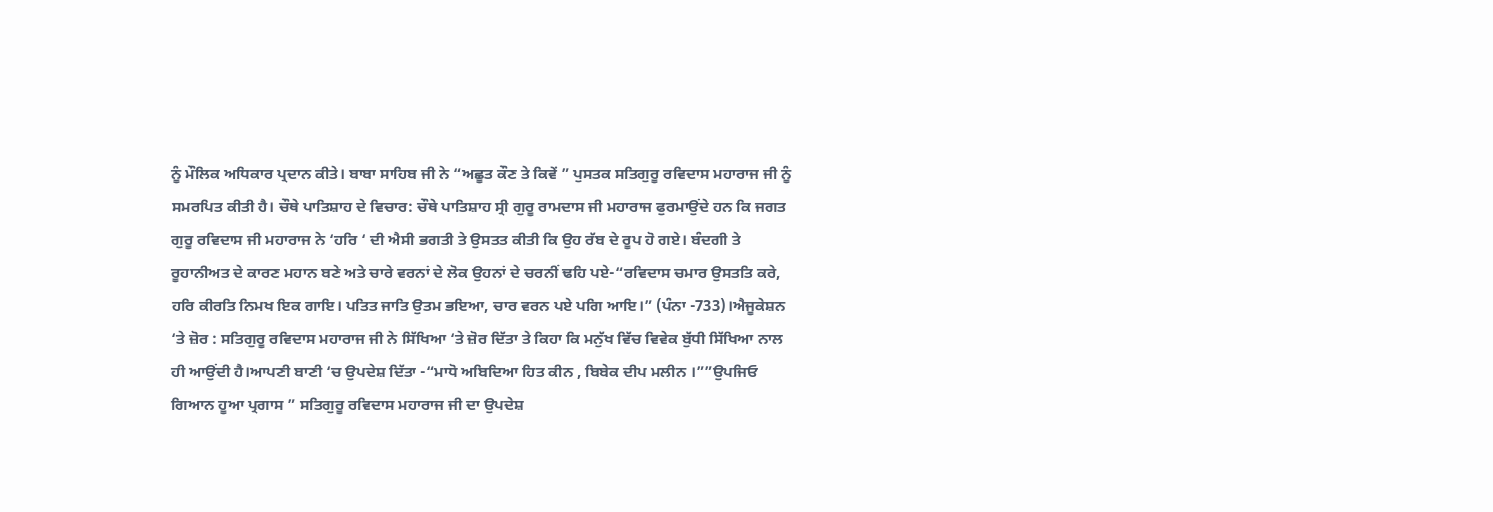ਨੂੰ ਮੌਲਿਕ ਅਧਿਕਾਰ ਪ੍ਰਦਾਨ ਕੀਤੇ। ਬਾਬਾ ਸਾਹਿਬ ਜੀ ਨੇ “ਅਛੂਤ ਕੌਣ ਤੇ ਕਿਵੇਂ ” ਪੁਸਤਕ ਸਤਿਗੁਰੂ ਰਵਿਦਾਸ ਮਹਾਰਾਜ ਜੀ ਨੂੰ ਸਮਰਪਿਤ ਕੀਤੀ ਹੈ। ਚੌਥੇ ਪਾਤਿਸ਼ਾਹ ਦੇ ਵਿਚਾਰ: ਚੌਥੇ ਪਾਤਿਸ਼ਾਹ ਸ੍ਰੀ ਗੁਰੂ ਰਾਮਦਾਸ ਜੀ ਮਹਾਰਾਜ ਫੁਰਮਾਉਂਦੇ ਹਨ ਕਿ ਜਗਤ ਗੁਰੂ ਰਵਿਦਾਸ ਜੀ ਮਹਾਰਾਜ ਨੇ ‘ਹਰਿ ‘ ਦੀ ਐਸੀ ਭਗਤੀ ਤੇ ਉਸਤਤ ਕੀਤੀ ਕਿ ਉਹ ਰੱਬ ਦੇ ਰੂਪ ਹੋ ਗਏ। ਬੰਦਗੀ ਤੇ ਰੂਹਾਨੀਅਤ ਦੇ ਕਾਰਣ ਮਹਾਨ ਬਣੇ ਅਤੇ ਚਾਰੇ ਵਰਨਾਂ ਦੇ ਲੋਕ ਉਹਨਾਂ ਦੇ ਚਰਨੀਂ ਢਹਿ ਪਏ-“ਰਵਿਦਾਸ ਚਮਾਰ ਉਸਤਤਿ ਕਰੇ, ਹਰਿ ਕੀਰਤਿ ਨਿਮਖ ਇਕ ਗਾਇ। ਪਤਿਤ ਜਾਤਿ ਉਤਮ ਭਇਆ, ਚਾਰ ਵਰਨ ਪਏ ਪਗਿ ਆਇ।” (ਪੰਨਾ -733)।ਐਜੂਕੇਸ਼ਨ ‘ਤੇ ਜ਼ੋਰ : ਸਤਿਗੁਰੂ ਰਵਿਦਾਸ ਮਹਾਰਾਜ ਜੀ ਨੇ ਸਿੱਖਿਆ ‘ਤੇ ਜ਼ੋਰ ਦਿੱਤਾ ਤੇ ਕਿਹਾ ਕਿ ਮਨੁੱਖ ਵਿੱਚ ਵਿਵੇਕ ਬੁੱਧੀ ਸਿੱਖਿਆ ਨਾਲ ਹੀ ਆਉਂਦੀ ਹੈ।ਆਪਣੀ ਬਾਣੀ ‘ਚ ਉਪਦੇਸ਼ ਦਿੱਤਾ -“ਮਾਧੋ ਅਬਿਦਿਆ ਹਿਤ ਕੀਨ , ਬਿਬੇਕ ਦੀਪ ਮਲੀਨ ।””ਉਪਜਿਓ ਗਿਆਨ ਹੂਆ ਪ੍ਰਗਾਸ ” ਸਤਿਗੁਰੂ ਰਵਿਦਾਸ ਮਹਾਰਾਜ ਜੀ ਦਾ ਉਪਦੇਸ਼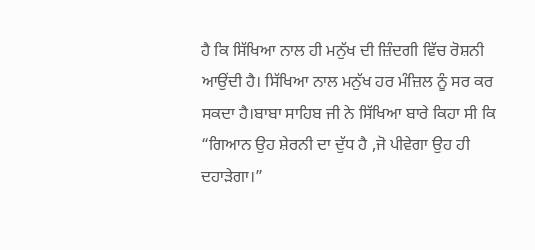ਹੈ ਕਿ ਸਿੱਖਿਆ ਨਾਲ ਹੀ ਮਨੁੱਖ ਦੀ ਜ਼ਿੰਦਗੀ ਵਿੱਚ ਰੋਸ਼ਨੀ ਆਉਂਦੀ ਹੈ। ਸਿੱਖਿਆ ਨਾਲ ਮਨੁੱਖ ਹਰ ਮੰਜ਼ਿਲ ਨੂੰ ਸਰ ਕਰ ਸਕਦਾ ਹੈ।ਬਾਬਾ ਸਾਹਿਬ ਜੀ ਨੇ ਸਿੱਖਿਆ ਬਾਰੇ ਕਿਹਾ ਸੀ ਕਿ “ਗਿਆਨ ਉਹ ਸ਼ੇਰਨੀ ਦਾ ਦੁੱਧ ਹੈ ,ਜੋ ਪੀਵੇਗਾ ਉਹ ਹੀ ਦਹਾੜੇਗਾ।”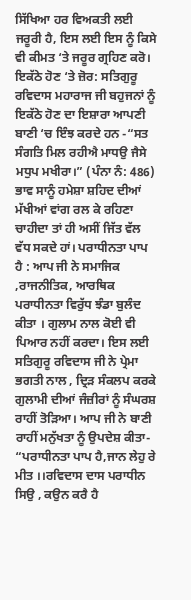ਸਿੱਖਿਆ ਹਰ ਵਿਅਕਤੀ ਲਈ ਜਰੂਰੀ ਹੈ, ਇਸ ਲਈ ਇਸ ਨੂੰ ਕਿਸੇ ਵੀ ਕੀਮਤ ‘ਤੇ ਜਰੂਰ ਗ੍ਰਹਿਣ ਕਰੋ। ਇਕੱਠੇ ਹੋਣ ‘ਤੇ ਜ਼ੋਰ: ਸਤਿਗੁਰੂ ਰਵਿਦਾਸ ਮਹਾਰਾਜ ਜੀ ਬਹੁਜਨਾਂ ਨੂੰ ਇਕੱਠੇ ਹੋਣ ਦਾ ਇਸ਼ਾਰਾ ਆਪਣੀ ਬਾਣੀ ‘ਚ ਇੰਝ ਕਰਦੇ ਹਨ -“ਸਤ ਸੰਗਤਿ ਮਿਲ ਰਹੀਐ ਮਾਧਉ ਜੈਸੇ ਮਧੁਪ ਮਖੀਰਾ।” (ਪੰਨਾ ਨੰ: 486) ਭਾਵ ਸਾਨੂੰ ਹਮੇਸ਼ਾ ਸ਼ਹਿਦ ਦੀਆਂ ਮੱਖੀਆਂ ਵਾਂਗ ਰਲ ਕੇ ਰਹਿਣਾ ਚਾਹੀਦਾ ਤਾਂ ਹੀ ਅਸੀਂ ਜਿੱਤ ਵੱਲ ਵੱਧ ਸਕਦੇ ਹਾਂ। ਪਰਾਧੀਨਤਾ ਪਾਪ ਹੈ : ਆਪ ਜੀ ਨੇ ਸਮਾਜਿਕ ,ਰਾਜਨੀਤਿਕ, ਆਰਥਿਕ ਪਰਾਧੀਨਤਾ ਵਿਰੁੱਧ ਝੰਡਾ ਬੁਲੰਦ ਕੀਤਾ । ਗੁਲਾਮ ਨਾਲ ਕੋਈ ਵੀ ਪਿਆਰ ਨਹੀਂ ਕਰਦਾ। ਇਸ ਲਈ ਸਤਿਗੁਰੂ ਰਵਿਦਾਸ ਜੀ ਨੇ ਪ੍ਰੇਮਾ ਭਗਤੀ ਨਾਲ , ਦ੍ਰਿੜ ਸੰਕਲਪ ਕਰਕੇ ਗੁਲਾਮੀ ਦੀਆਂ ਜੰਜ਼ੀਰਾਂ ਨੂੰ ਸੰਘਰਸ਼ ਰਾਹੀਂ ਤੋੜਿਆ। ਆਪ ਜੀ ਨੇ ਬਾਣੀ ਰਾਹੀਂ ਮਨੁੱਖਤਾ ਨੂੰ ਉਪਦੇਸ਼ ਕੀਤਾ- “ਪਰਾਧੀਨਤਾ ਪਾਪ ਹੈ,ਜਾਨ ਲੇਹੁ ਰੇ ਮੀਤ ।।ਰਵਿਦਾਸ ਦਾਸ ਪਰਾਧੀਨ ਸਿਉ , ਕਉਨ ਕਰੈ ਹੈ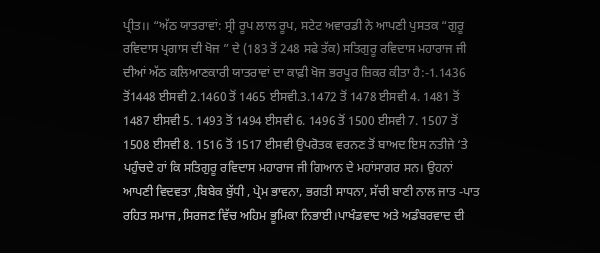ਪ੍ਰੀਤ।। “ਅੱਠ ਯਾਤਰਾਵਾਂ: ਸ੍ਰੀ ਰੂਪ ਲਾਲ ਰੂਪ, ਸਟੇਟ ਅਵਾਰਡੀ ਨੇ ਆਪਣੀ ਪੁਸਤਕ “ਗੁਰੂ ਰਵਿਦਾਸ ਪ੍ਰਗਾਸ ਦੀ ਖੋਜ ” ਦੇ (183 ਤੋਂ 248 ਸਫੇ ਤੱਕ) ਸਤਿਗੁਰੂ ਰਵਿਦਾਸ ਮਹਾਰਾਜ ਜੀ ਦੀਆਂ ਅੱਠ ਕਲਿਆਣਕਾਰੀ ਯਾਤਰਾਵਾਂ ਦਾ ਕਾਫ਼ੀ ਖੋਜ ਭਰਪੂਰ ਜ਼ਿਕਰ ਕੀਤਾ ਹੈ:-1.1436 ਤੋਂ1448 ਈਸਵੀ 2.1460 ਤੋਂ 1465 ਈਸਵੀ.3.1472 ਤੋਂ 1478 ਈਸਵੀ 4. 1481 ਤੋਂ 1487 ਈਸਵੀ 5. 1493 ਤੋਂ 1494 ਈਸਵੀ 6. 1496 ਤੋਂ 1500 ਈਸਵੀ 7. 1507 ਤੋਂ 1508 ਈਸਵੀ 8. 1516 ਤੋਂ 1517 ਈਸਵੀ ਉਪਰੋਤਕ ਵਰਨਣ ਤੋਂ ਬਾਅਦ ਇਸ ਨਤੀਜੇ ‘ਤੇ ਪਹੁੰਚਦੇ ਹਾਂ ਕਿ ਸਤਿਗੁਰੂ ਰਵਿਦਾਸ ਮਹਾਰਾਜ ਜੀ ਗਿਆਨ ਦੇ ਮਹਾਂਸਾਗਰ ਸਨ। ਉਹਨਾਂ ਆਪਣੀ ਵਿਦਵਤਾ ,ਬਿਬੇਕ ਬੁੱਧੀ , ਪ੍ਰੇਮ ਭਾਵਨਾ, ਭਗਤੀ ਸਾਧਨਾ, ਸੱਚੀ ਬਾਣੀ ਨਾਲ ਜਾਤ -ਪਾਤ ਰਹਿਤ ਸਮਾਜ ,ਸਿਰਜਣ ਵਿੱਚ ਅਹਿਮ ਭੂਮਿਕਾ ਨਿਭਾਈ।ਪਾਖੰਡਵਾਦ ਅਤੇ ਅਡੰਬਰਵਾਦ ਦੀ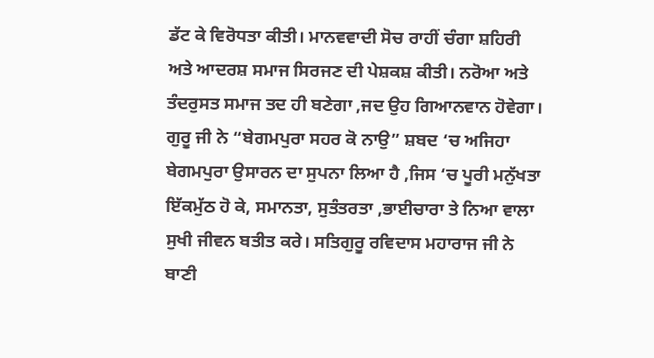ਡੱਟ ਕੇ ਵਿਰੋਧਤਾ ਕੀਤੀ। ਮਾਨਵਵਾਦੀ ਸੋਚ ਰਾਹੀਂ ਚੰਗਾ ਸ਼ਹਿਰੀ ਅਤੇ ਆਦਰਸ਼ ਸਮਾਜ ਸਿਰਜਣ ਦੀ ਪੇਸ਼ਕਸ਼ ਕੀਤੀ। ਨਰੋਆ ਅਤੇ ਤੰਦਰੁਸਤ ਸਮਾਜ ਤਦ ਹੀ ਬਣੇਗਾ ,ਜਦ ਉਹ ਗਿਆਨਵਾਨ ਹੋਵੇਗਾ। ਗੁਰੂ ਜੀ ਨੇ “ਬੇਗਮਪੁਰਾ ਸਹਰ ਕੋ ਨਾਉ” ਸ਼ਬਦ ‘ਚ ਅਜਿਹਾ ਬੇਗਮਪੁਰਾ ਉਸਾਰਨ ਦਾ ਸੁਪਨਾ ਲਿਆ ਹੈ ,ਜਿਸ ‘ਚ ਪੂਰੀ ਮਨੁੱਖਤਾ ਇੱਕਮੁੱਠ ਹੋ ਕੇ, ਸਮਾਨਤਾ, ਸੁਤੰਤਰਤਾ ,ਭਾਈਚਾਰਾ ਤੇ ਨਿਆ ਵਾਲਾ ਸੁਖੀ ਜੀਵਨ ਬਤੀਤ ਕਰੇ। ਸਤਿਗੁਰੂ ਰਵਿਦਾਸ ਮਹਾਰਾਜ ਜੀ ਨੇ ਬਾਣੀ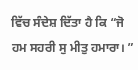ਵਿੱਚ ਸੰਦੇਸ਼ ਦਿੱਤਾ ਹੈ ਕਿ “ਜੋ ਹਮ ਸਹਰੀ ਸੁ ਮੀਤੁ ਹਮਾਰਾ। ”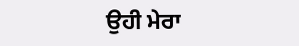ਉਹੀ ਮੇਰਾ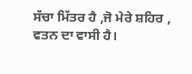ਸੱਚਾ ਮਿੱਤਰ ਹੈ ,ਜੋ ਮੇਰੇ ਸ਼ਹਿਰ , ਵਤਨ ਦਾ ਵਾਸੀ ਹੈ।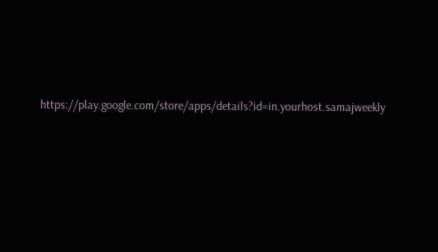https://play.google.com/store/apps/details?id=in.yourhost.samajweekly